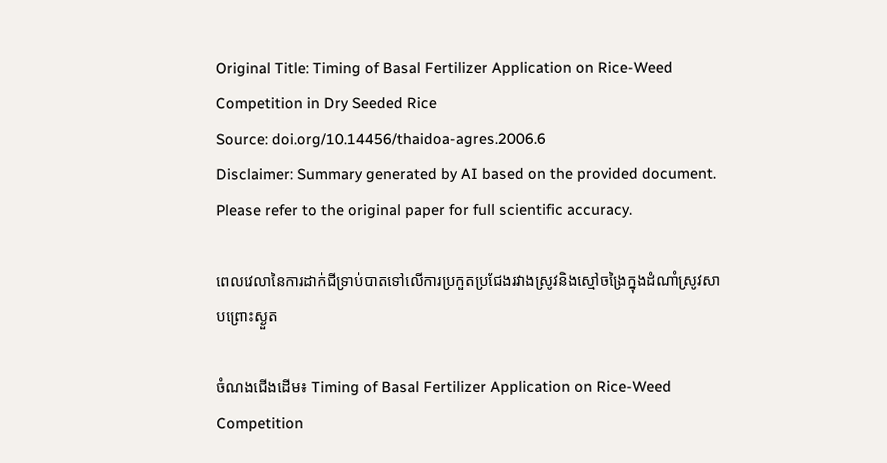Original Title: Timing of Basal Fertilizer Application on Rice-Weed Competition in Dry Seeded Rice
Source: doi.org/10.14456/thaidoa-agres.2006.6
Disclaimer: Summary generated by AI based on the provided document. Please refer to the original paper for full scientific accuracy.

ពេលវេលានៃការដាក់ជីទ្រាប់បាតទៅលើការប្រកួតប្រជែងរវាងស្រូវនិងស្មៅចង្រៃក្នុងដំណាំស្រូវសាបព្រោះស្ងួត

ចំណងជើងដើម៖ Timing of Basal Fertilizer Application on Rice-Weed Competition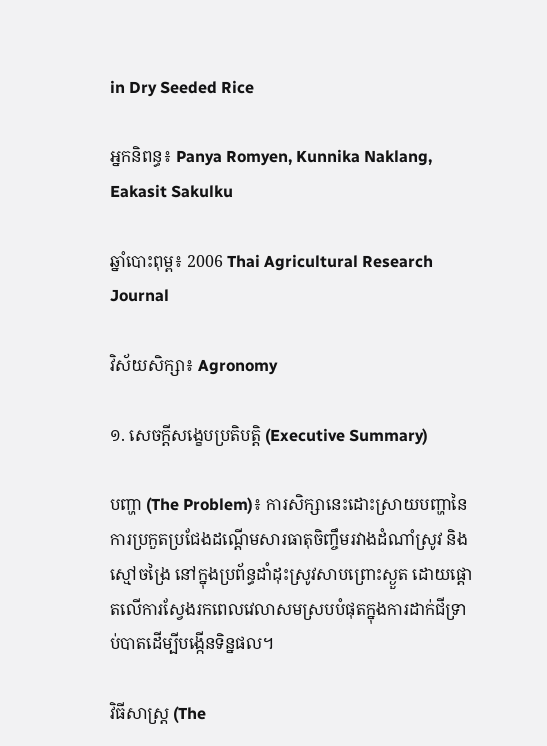in Dry Seeded Rice

អ្នកនិពន្ធ៖ Panya Romyen, Kunnika Naklang, Eakasit Sakulku

ឆ្នាំបោះពុម្ព៖ 2006 Thai Agricultural Research Journal

វិស័យសិក្សា៖ Agronomy

១. សេចក្តីសង្ខេបប្រតិបត្តិ (Executive Summary)

បញ្ហា (The Problem)៖ ការសិក្សានេះដោះស្រាយបញ្ហានៃការប្រកួតប្រជែងដណ្តើមសារធាតុចិញ្ចឹមរវាងដំណាំស្រូវ និងស្មៅចង្រៃ នៅក្នុងប្រព័ន្ធដាំដុះស្រូវសាបព្រោះស្ងួត ដោយផ្តោតលើការស្វែងរកពេលវេលាសមស្របបំផុតក្នុងការដាក់ជីទ្រាប់បាតដើម្បីបង្កើនទិន្នផល។

វិធីសាស្ត្រ (The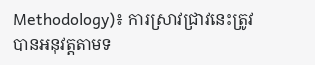Methodology)៖ ការស្រាវជ្រាវនេះត្រូវបានអនុវត្តតាមទ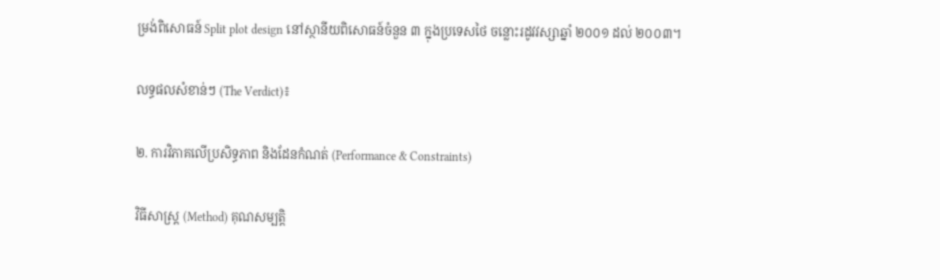ម្រង់ពិសោធន៍ Split plot design នៅស្ថានីយពិសោធន៍ចំនួន ៣ ក្នុងប្រទេសថៃ ចន្លោះរដូវវស្សាឆ្នាំ ២០០១ ដល់ ២០០៣។

លទ្ធផលសំខាន់ៗ (The Verdict)៖

២. ការវិភាគលើប្រសិទ្ធភាព និងដែនកំណត់ (Performance & Constraints)

វិធីសាស្ត្រ (Method) គុណសម្បត្តិ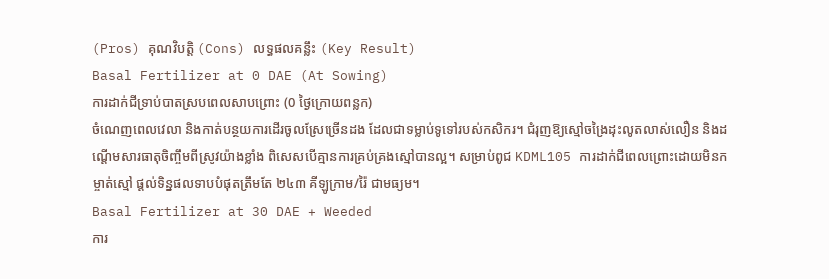(Pros) គុណវិបត្តិ (Cons) លទ្ធផលគន្លឹះ (Key Result)
Basal Fertilizer at 0 DAE (At Sowing)
ការដាក់ជីទ្រាប់បាតស្របពេលសាបព្រោះ (0 ថ្ងៃក្រោយពន្លក)
ចំណេញពេលវេលា និងកាត់បន្ថយការដើរចូលស្រែច្រើនដង ដែលជាទម្លាប់ទូទៅរបស់កសិករ។ ជំរុញឱ្យស្មៅចង្រៃដុះលូតលាស់លឿន និងដណ្តើមសារធាតុចិញ្ចឹមពីស្រូវយ៉ាងខ្លាំង ពិសេសបើគ្មានការគ្រប់គ្រងស្មៅបានល្អ។ សម្រាប់ពូជ KDML105 ការដាក់ជីពេលព្រោះដោយមិនកម្ចាត់ស្មៅ ផ្តល់ទិន្នផលទាបបំផុតត្រឹមតែ ២៤៣ គីឡូក្រាម/រ៉ៃ ជាមធ្យម។
Basal Fertilizer at 30 DAE + Weeded
ការ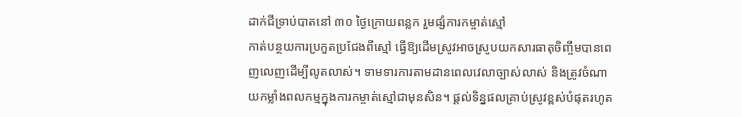ដាក់ជីទ្រាប់បាតនៅ ៣០ ថ្ងៃក្រោយពន្លក រួមផ្សំការកម្ចាត់ស្មៅ
កាត់បន្ថយការប្រកួតប្រជែងពីស្មៅ ធ្វើឱ្យដើមស្រូវអាចស្រូបយកសារធាតុចិញ្ចឹមបានពេញលេញដើម្បីលូតលាស់។ ទាមទារការតាមដានពេលវេលាច្បាស់លាស់ និងត្រូវចំណាយកម្លាំងពលកម្មក្នុងការកម្ចាត់ស្មៅជាមុនសិន។ ផ្តល់ទិន្នផលគ្រាប់ស្រូវខ្ពស់បំផុតរហូត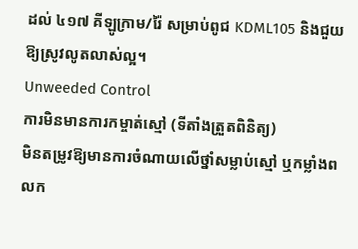ដល់ ៤១៧ គីឡូក្រាម/រ៉ៃ សម្រាប់ពូជ KDML105 និងជួយឱ្យស្រូវលូតលាស់ល្អ។
Unweeded Control
ការមិនមានការកម្ចាត់ស្មៅ (ទីតាំងត្រួតពិនិត្យ)
មិនតម្រូវឱ្យមានការចំណាយលើថ្នាំសម្លាប់ស្មៅ ឬកម្លាំងពលក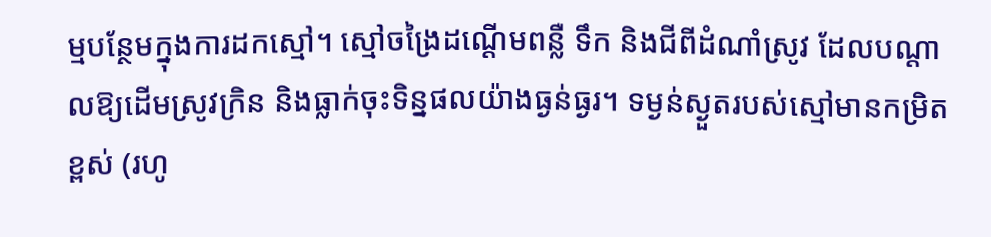ម្មបន្ថែមក្នុងការដកស្មៅ។ ស្មៅចង្រៃដណ្តើមពន្លឺ ទឹក និងជីពីដំណាំស្រូវ ដែលបណ្តាលឱ្យដើមស្រូវក្រិន និងធ្លាក់ចុះទិន្នផលយ៉ាងធ្ងន់ធ្ងរ។ ទម្ងន់ស្ងួតរបស់ស្មៅមានកម្រិតខ្ពស់ (រហូ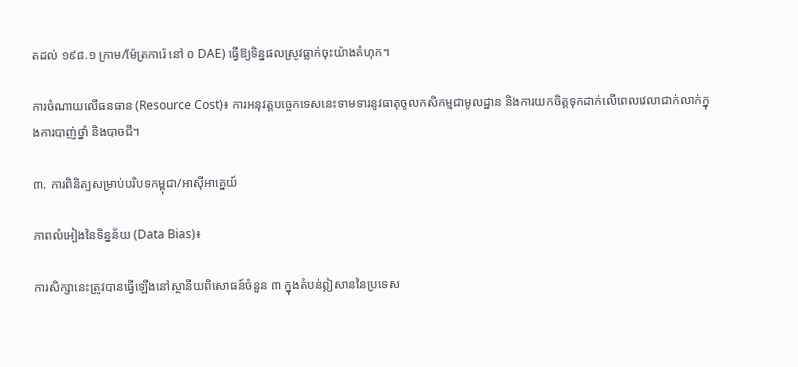តដល់ ១៩៨.១ ក្រាម/ម៉ែត្រការ៉េ នៅ ០ DAE) ធ្វើឱ្យទិន្នផលស្រូវធ្លាក់ចុះយ៉ាងគំហុក។

ការចំណាយលើធនធាន (Resource Cost)៖ ការអនុវត្តបច្ចេកទេសនេះទាមទារនូវធាតុចូលកសិកម្មជាមូលដ្ឋាន និងការយកចិត្តទុកដាក់លើពេលវេលាជាក់លាក់ក្នុងការបាញ់ថ្នាំ និងបាចជី។

៣. ការពិនិត្យសម្រាប់បរិបទកម្ពុជា/អាស៊ីអាគ្នេយ៍

ភាពលំអៀងនៃទិន្នន័យ (Data Bias)៖

ការសិក្សានេះត្រូវបានធ្វើឡើងនៅស្ថានីយពិសោធន៍ចំនួន ៣ ក្នុងតំបន់ឦសាននៃប្រទេស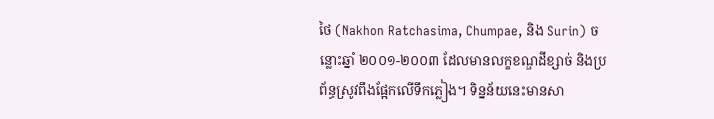ថៃ (Nakhon Ratchasima, Chumpae, និង Surin) ចន្លោះឆ្នាំ ២០០១-២០០៣ ដែលមានលក្ខខណ្ឌដីខ្សាច់ និងប្រព័ន្ធស្រូវពឹងផ្អែកលើទឹកភ្លៀង។ ទិន្នន័យនេះមានសា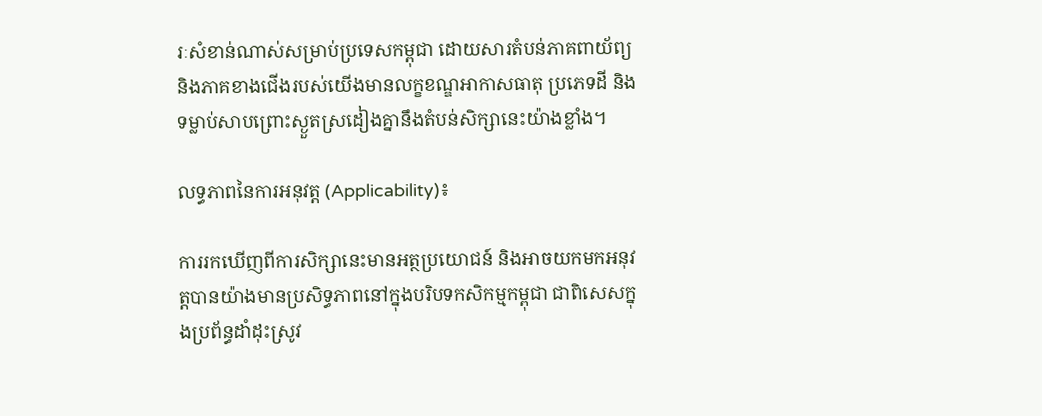រៈសំខាន់ណាស់សម្រាប់ប្រទេសកម្ពុជា ដោយសារតំបន់ភាគពាយ័ព្យ និងភាគខាងជើងរបស់យើងមានលក្ខខណ្ឌអាកាសធាតុ ប្រភេទដី និងទម្លាប់សាបព្រោះស្ងួតស្រដៀងគ្នានឹងតំបន់សិក្សានេះយ៉ាងខ្លាំង។

លទ្ធភាពនៃការអនុវត្ត (Applicability)៖

ការរកឃើញពីការសិក្សានេះមានអត្ថប្រយោជន៍ និងអាចយកមកអនុវត្តបានយ៉ាងមានប្រសិទ្ធភាពនៅក្នុងបរិបទកសិកម្មកម្ពុជា ជាពិសេសក្នុងប្រព័ន្ធដាំដុះស្រូវ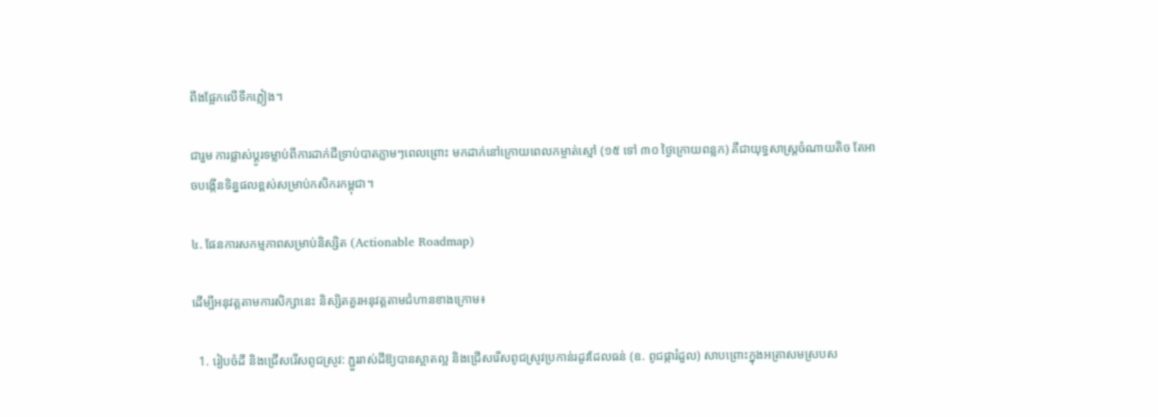ពឹងផ្អែកលើទឹកភ្លៀង។

ជារួម ការផ្លាស់ប្តូរទម្លាប់ពីការដាក់ជីទ្រាប់បាតភ្លាមៗពេលព្រោះ មកដាក់នៅក្រោយពេលកម្ចាត់ស្មៅ (១៥ ទៅ ៣០ ថ្ងៃក្រោយពន្លក) គឺជាយុទ្ធសាស្រ្តចំណាយតិច តែអាចបង្កើនទិន្នផលខ្ពស់សម្រាប់កសិករកម្ពុជា។

៤. ផែនការសកម្មភាពសម្រាប់និស្សិត (Actionable Roadmap)

ដើម្បីអនុវត្តតាមការសិក្សានេះ និស្សិតគួរអនុវត្តតាមជំហានខាងក្រោម៖

  1. រៀបចំដី និងជ្រើសរើសពូជស្រូវ: ភ្ជួររាស់ដីឱ្យបានស្អាតល្អ និងជ្រើសរើសពូជស្រូវប្រកាន់រដូវដែលធន់ (ឧ. ពូជផ្ការំដួល) សាបព្រោះក្នុងអត្រាសមស្របស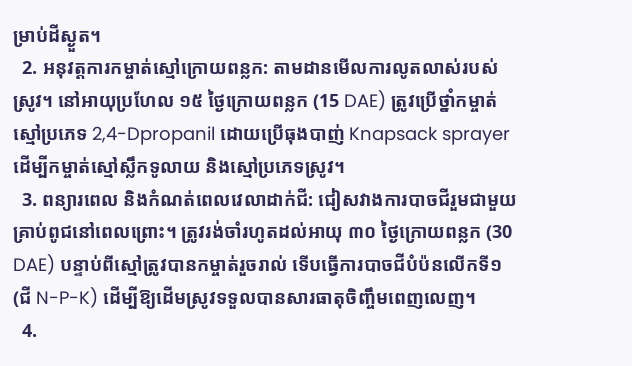ម្រាប់ដីស្ងួត។
  2. អនុវត្តការកម្ចាត់ស្មៅក្រោយពន្លក: តាមដានមើលការលូតលាស់របស់ស្រូវ។ នៅអាយុប្រហែល ១៥ ថ្ងៃក្រោយពន្លក (15 DAE) ត្រូវប្រើថ្នាំកម្ចាត់ស្មៅប្រភេទ 2,4-Dpropanil ដោយប្រើធុងបាញ់ Knapsack sprayer ដើម្បីកម្ចាត់ស្មៅស្លឹកទូលាយ និងស្មៅប្រភេទស្រូវ។
  3. ពន្យារពេល និងកំណត់ពេលវេលាដាក់ជី: ជៀសវាងការបាចជីរួមជាមួយគ្រាប់ពូជនៅពេលព្រោះ។ ត្រូវរង់ចាំរហូតដល់អាយុ ៣០ ថ្ងៃក្រោយពន្លក (30 DAE) បន្ទាប់ពីស្មៅត្រូវបានកម្ចាត់រួចរាល់ ទើបធ្វើការបាចជីបំប៉នលើកទី១ (ជី N-P-K) ដើម្បីឱ្យដើមស្រូវទទួលបានសារធាតុចិញ្ចឹមពេញលេញ។
  4.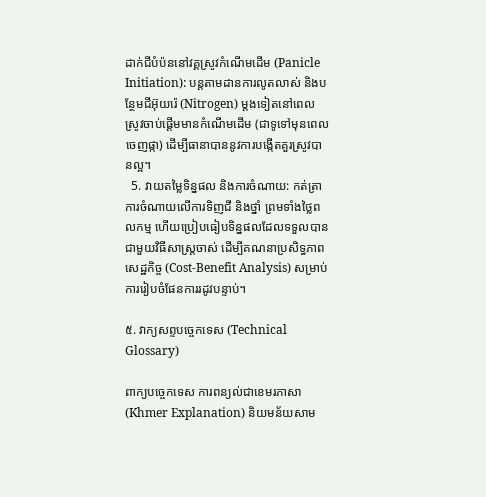ដាក់ជីបំប៉ននៅវគ្គស្រូវកំណើមដើម (Panicle Initiation): បន្តតាមដានការលូតលាស់ និងបន្ថែមជីអ៊ុយរ៉េ (Nitrogen) ម្តងទៀតនៅពេលស្រូវចាប់ផ្តើមមានកំណើមដើម (ជាទូទៅមុនពេលចេញផ្កា) ដើម្បីធានាបាននូវការបង្កើតគួរស្រូវបានល្អ។
  5. វាយតម្លៃទិន្នផល និងការចំណាយ: កត់ត្រាការចំណាយលើការទិញជី និងថ្នាំ ព្រមទាំងថ្លៃពលកម្ម ហើយប្រៀបធៀបទិន្នផលដែលទទួលបានជាមួយវិធីសាស្ត្រចាស់ ដើម្បីគណនាប្រសិទ្ធភាពសេដ្ឋកិច្ច (Cost-Benefit Analysis) សម្រាប់ការរៀបចំផែនការរដូវបន្ទាប់។

៥. វាក្យសព្ទបច្ចេកទេស (Technical Glossary)

ពាក្យបច្ចេកទេស ការពន្យល់ជាខេមរភាសា (Khmer Explanation) និយមន័យសាម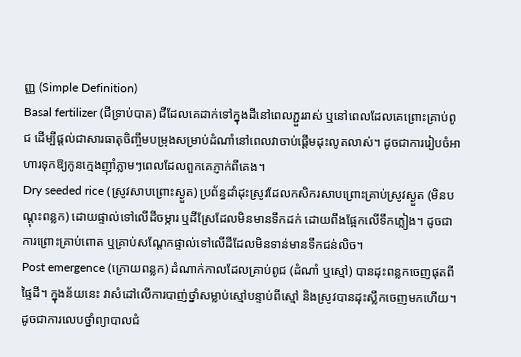ញ្ញ (Simple Definition)
Basal fertilizer (ជីទ្រាប់បាត) ជីដែលគេដាក់ទៅក្នុងដីនៅពេលភ្ជួររាស់ ឬនៅពេលដែលគេព្រោះគ្រាប់ពូជ ដើម្បីផ្តល់ជាសារធាតុចិញ្ចឹមបម្រុងសម្រាប់ដំណាំនៅពេលវាចាប់ផ្តើមដុះលូតលាស់។ ដូចជាការរៀបចំអាហារទុកឱ្យកូនក្មេងញ៉ាំភ្លាមៗពេលដែលពួកគេភ្ញាក់ពីគេង។
Dry seeded rice (ស្រូវសាបព្រោះស្ងួត) ប្រព័ន្ធដាំដុះស្រូវដែលកសិករសាបព្រោះគ្រាប់ស្រូវស្ងួត (មិនបណ្តុះពន្លក) ដោយផ្ទាល់ទៅលើដីចម្ការ ឬដីស្រែដែលមិនមានទឹកដក់ ដោយពឹងផ្អែកលើទឹកភ្លៀង។ ដូចជាការព្រោះគ្រាប់ពោត ឬគ្រាប់សណ្តែកផ្ទាល់ទៅលើដីដែលមិនទាន់មានទឹកជន់លិច។
Post emergence (ក្រោយពន្លក) ដំណាក់កាលដែលគ្រាប់ពូជ (ដំណាំ ឬស្មៅ) បានដុះពន្លកចេញផុតពីផ្ទៃដី។ ក្នុងន័យនេះ វាសំដៅលើការបាញ់ថ្នាំសម្លាប់ស្មៅបន្ទាប់ពីស្មៅ និងស្រូវបានដុះស្លឹកចេញមកហើយ។ ដូចជាការលេបថ្នាំព្យាបាលជំ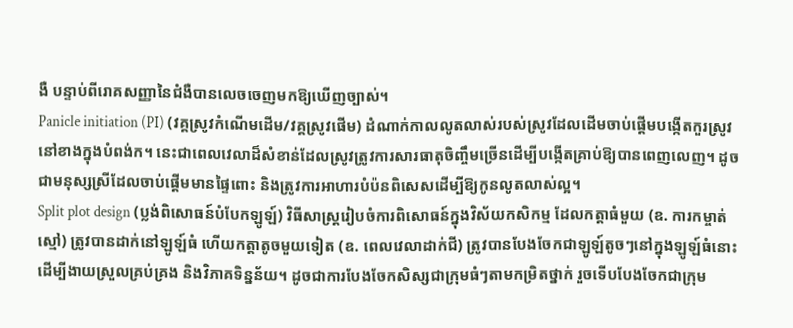ងឺ បន្ទាប់ពីរោគសញ្ញានៃជំងឺបានលេចចេញមកឱ្យឃើញច្បាស់។
Panicle initiation (PI) (វគ្គស្រូវកំណើមដើម/វគ្គស្រូវផើម) ដំណាក់កាលលូតលាស់របស់ស្រូវដែលដើមចាប់ផ្តើមបង្កើតកួរស្រូវនៅខាងក្នុងបំពង់ក។ នេះជាពេលវេលាដ៏សំខាន់ដែលស្រូវត្រូវការសារធាតុចិញ្ចឹមច្រើនដើម្បីបង្កើតគ្រាប់ឱ្យបានពេញលេញ។ ដូចជាមនុស្សស្រីដែលចាប់ផ្តើមមានផ្ទៃពោះ និងត្រូវការអាហារបំប៉នពិសេសដើម្បីឱ្យកូនលូតលាស់ល្អ។
Split plot design (ប្លង់ពិសោធន៍បំបែកឡូឡ៍) វិធីសាស្ត្ររៀបចំការពិសោធន៍ក្នុងវិស័យកសិកម្ម ដែលកត្តាធំមួយ (ឧ. ការកម្ចាត់ស្មៅ) ត្រូវបានដាក់នៅឡូឡ៍ធំ ហើយកត្តាតូចមួយទៀត (ឧ. ពេលវេលាដាក់ជី) ត្រូវបានបែងចែកជាឡូឡ៍តូចៗនៅក្នុងឡូឡ៍ធំនោះ ដើម្បីងាយស្រួលគ្រប់គ្រង និងវិភាគទិន្នន័យ។ ដូចជាការបែងចែកសិស្សជាក្រុមធំៗតាមកម្រិតថ្នាក់ រួចទើបបែងចែកជាក្រុម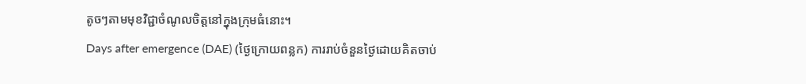តូចៗតាមមុខវិជ្ជាចំណូលចិត្តនៅក្នុងក្រុមធំនោះ។
Days after emergence (DAE) (ថ្ងៃក្រោយពន្លក) ការរាប់ចំនួនថ្ងៃដោយគិតចាប់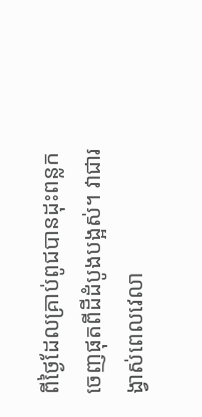ពីថ្ងៃដែលគ្រាប់ពូជបានដុះពន្លកចេញផុតពីដីដំបូងបង្អស់។ វាជារង្វាស់ពេលវេលា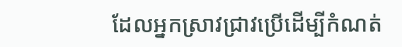ដែលអ្នកស្រាវជ្រាវប្រើដើម្បីកំណត់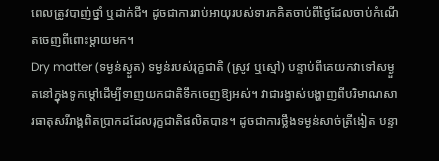ពេលត្រូវបាញ់ថ្នាំ ឬដាក់ជី។ ដូចជាការរាប់អាយុរបស់ទារកគិតចាប់ពីថ្ងៃដែលចាប់កំណើតចេញពីពោះម្តាយមក។
Dry matter (ទម្ងន់ស្ងួត) ទម្ងន់របស់រុក្ខជាតិ (ស្រូវ ឬស្មៅ) បន្ទាប់ពីគេយកវាទៅសម្ងួតនៅក្នុងទូកម្តៅដើម្បីទាញយកជាតិទឹកចេញឱ្យអស់។ វាជារង្វាស់បង្ហាញពីបរិមាណសារធាតុសរីរាង្គពិតប្រាកដដែលរុក្ខជាតិផលិតបាន។ ដូចជាការថ្លឹងទម្ងន់សាច់ត្រីងៀត បន្ទា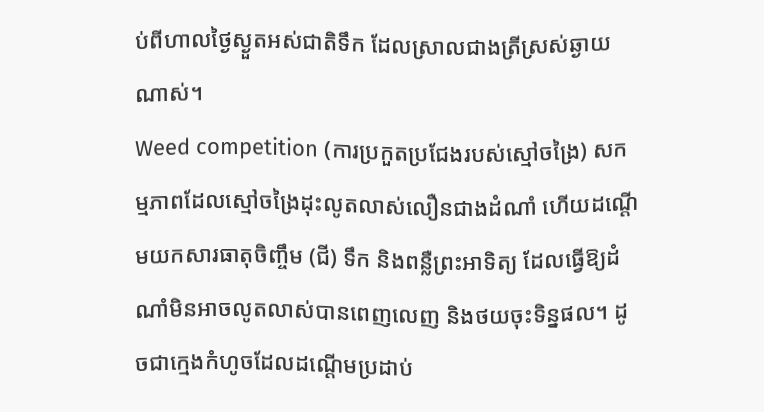ប់ពីហាលថ្ងៃស្ងួតអស់ជាតិទឹក ដែលស្រាលជាងត្រីស្រស់ឆ្ងាយណាស់។
Weed competition (ការប្រកួតប្រជែងរបស់ស្មៅចង្រៃ) សកម្មភាពដែលស្មៅចង្រៃដុះលូតលាស់លឿនជាងដំណាំ ហើយដណ្តើមយកសារធាតុចិញ្ចឹម (ជី) ទឹក និងពន្លឺព្រះអាទិត្យ ដែលធ្វើឱ្យដំណាំមិនអាចលូតលាស់បានពេញលេញ និងថយចុះទិន្នផល។ ដូចជាក្មេងកំហូចដែលដណ្តើមប្រដាប់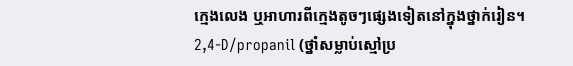ក្មេងលេង ឬអាហារពីក្មេងតូចៗផ្សេងទៀតនៅក្នុងថ្នាក់រៀន។
2,4-D/propanil (ថ្នាំសម្លាប់ស្មៅប្រ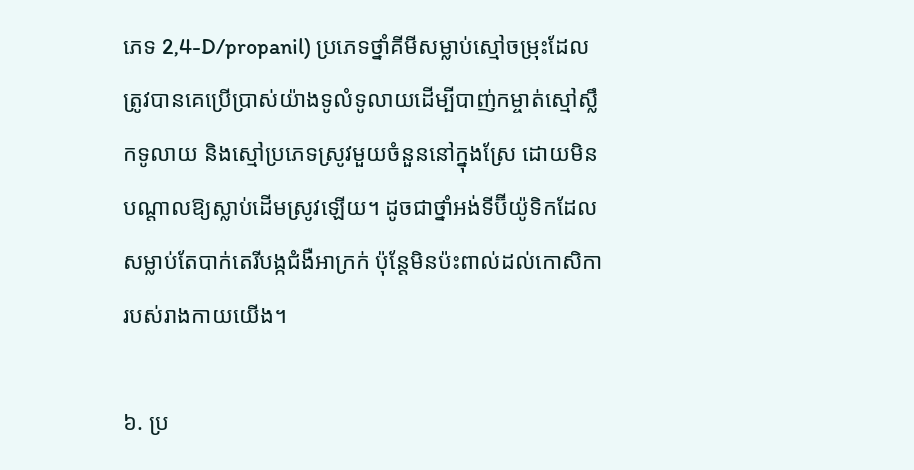ភេទ 2,4-D/propanil) ប្រភេទថ្នាំគីមីសម្លាប់ស្មៅចម្រុះដែលត្រូវបានគេប្រើប្រាស់យ៉ាងទូលំទូលាយដើម្បីបាញ់កម្ចាត់ស្មៅស្លឹកទូលាយ និងស្មៅប្រភេទស្រូវមួយចំនួននៅក្នុងស្រែ ដោយមិនបណ្តាលឱ្យស្លាប់ដើមស្រូវឡើយ។ ដូចជាថ្នាំអង់ទីប៊ីយ៉ូទិកដែលសម្លាប់តែបាក់តេរីបង្កជំងឺអាក្រក់ ប៉ុន្តែមិនប៉ះពាល់ដល់កោសិការបស់រាងកាយយើង។

៦. ប្រ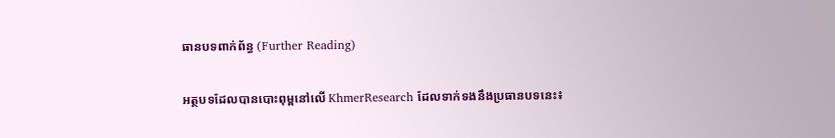ធានបទពាក់ព័ន្ធ (Further Reading)

អត្ថបទដែលបានបោះពុម្ពនៅលើ KhmerResearch ដែលទាក់ទងនឹងប្រធានបទនេះ៖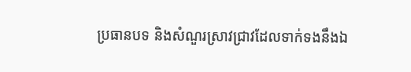ប្រធានបទ និងសំណួរស្រាវជ្រាវដែលទាក់ទងនឹងឯ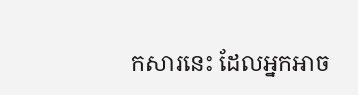កសារនេះ ដែលអ្នកអាច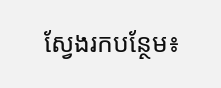ស្វែងរកបន្ថែម៖